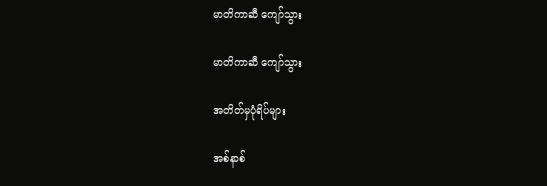မာတိကာဆီ ကျော်သွား

မာတိကာဆီ ကျော်သွား

အတိတ်မှပုံရိပ်များ

အစ်နာစ်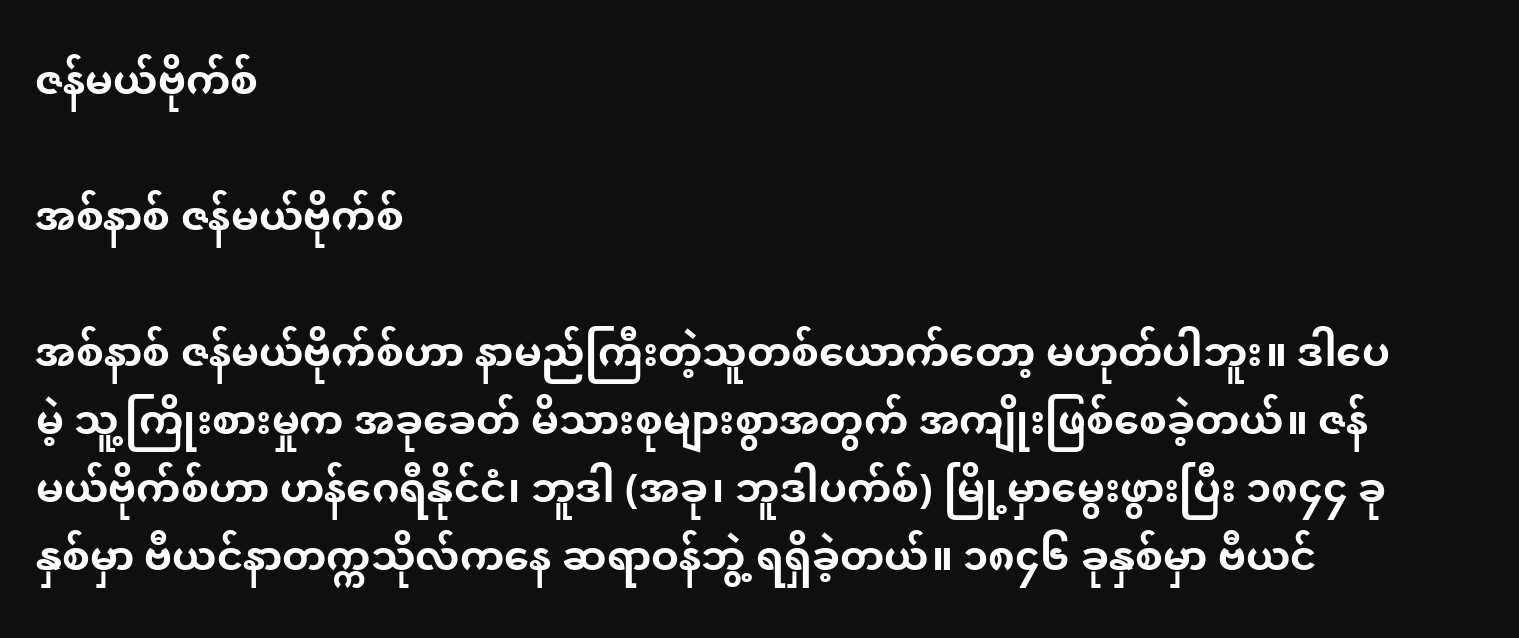ဇန်မယ်ဗိုက်စ်

အစ်နာစ် ဇန်မယ်ဗိုက်စ်

အစ်နာစ် ဇန်မယ်ဗိုက်စ်ဟာ နာမည်ကြီးတဲ့သူတစ်ယောက်တော့ မဟုတ်ပါဘူး။ ဒါပေမဲ့ သူ့ကြိုးစားမှုက အခုခေတ် မိသားစုများစွာအတွက် အကျိုးဖြစ်စေခဲ့တယ်။ ဇန်မယ်ဗိုက်စ်ဟာ ဟန်ဂေရီနိုင်ငံ၊ ဘူဒါ (အခု၊ ဘူဒါပက်စ်) မြို့မှာမွေးဖွားပြီး ၁၈၄၄ ခုနှစ်မှာ ဗီယင်နာတက္ကသိုလ်ကနေ ဆရာဝန်ဘွဲ့ ရရှိခဲ့တယ်။ ၁၈၄၆ ခုနှစ်မှာ ဗီယင်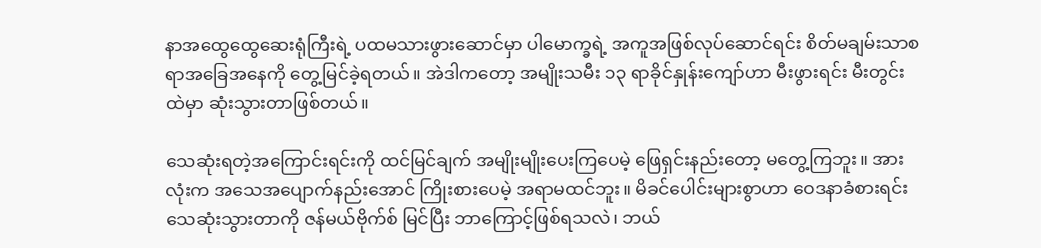နာအထွေထွေဆေးရုံကြီးရဲ့ ပထမသားဖွားဆောင်မှာ ပါမောက္ခရဲ့ အကူအဖြစ်လုပ်ဆောင်ရင်း စိတ်မချမ်းသာစရာအခြေအနေကို တွေ့မြင်ခဲ့ရတယ်။ အဲဒါကတော့ အမျိုးသမီး ၁၃ ရာခိုင်နှုန်းကျော်ဟာ မီးဖွားရင်း မီးတွင်းထဲမှာ ဆုံးသွားတာဖြစ်တယ်။

သေဆုံးရတဲ့အကြောင်းရင်းကို ထင်မြင်ချက် အမျိုးမျိုးပေးကြပေမဲ့ ဖြေရှင်းနည်းတော့ မတွေ့ကြဘူး။ အားလုံးက အသေအပျောက်နည်းအောင် ကြိုးစားပေမဲ့ အရာမထင်ဘူး။ မိခင်ပေါင်းများစွာဟာ ဝေဒနာခံစားရင်း သေဆုံးသွားတာကို ဇန်မယ်ဗိုက်စ် မြင်ပြီး ဘာကြောင့်ဖြစ်ရသလဲ၊ ဘယ်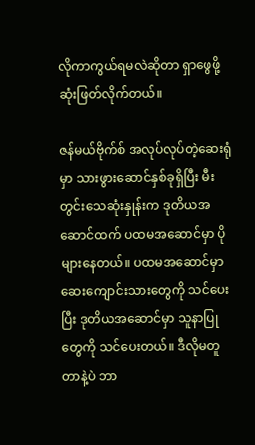လိုကာကွယ်ရမလဲဆိုတာ ရှာဖွေဖို့ ဆုံးဖြတ်လိုက်တယ်။

ဇန်မယ်ဗိုက်စ် အလုပ်လုပ်တဲ့ဆေးရုံမှာ သားဖွားဆောင်နှစ်ခုရှိပြီး မီးတွင်းသေဆုံးနှုန်းက ဒုတိယအဆောင်ထက် ပထမအဆောင်မှာ ပိုများနေတယ်။ ပထမအဆောင်မှာ ဆေးကျောင်းသားတွေကို သင်ပေးပြီး ဒုတိယအဆောင်မှာ သူနာပြုတွေကို သင်ပေးတယ်။ ဒီလိုမတူတာနဲ့ပဲ ဘာ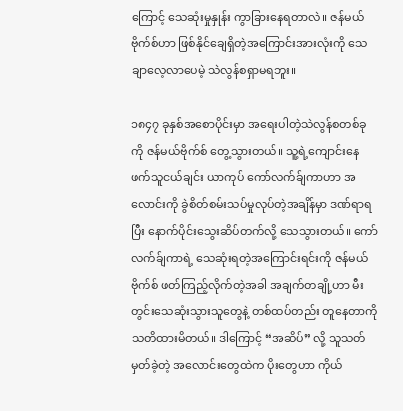ကြောင့် သေဆုံးမှုနှုန်း ကွာခြားနေရတာလဲ။ ဇန်မယ်ဗိုက်စ်ဟာ ဖြစ်နိုင်ချေရှိတဲ့အကြောင်းအားလုံးကို သေချာလေ့လာပေမဲ့ သဲလွန်စရှာမရဘူး။

၁၈၄၇ ခုနှစ်အစောပိုင်းမှာ အရေးပါတဲ့သဲလွန်စတစ်ခုကို ဇန်မယ်ဗိုက်စ် တွေ့သွားတယ်။ သူ့ရဲ့ကျောင်းနေဖက်သူငယ်ချင်း ယာကုပ် ကော်လက်ခ်ျကာဟာ အလောင်းကို ခွဲစိတ်စမ်းသပ်မှုလုပ်တဲ့အချိန်မှာ ဒဏ်ရာရပြီး နောက်ပိုင်းသွေးဆိပ်တက်လို့ သေသွားတယ်။ ကော်လက်ခ်ျကာရဲ့ သေဆုံးရတဲ့အကြောင်းရင်းကို ဇန်မယ်ဗိုက်စ် ဖတ်ကြည့်လိုက်တဲ့အခါ အချက်တချို့ဟာ မီးတွင်းသေဆုံးသွားသူတွေနဲ့ တစ်ထပ်တည်း တူနေတာကို သတိထားမိတယ်။ ဒါကြောင့် “အဆိပ်” လို့ သူသတ်မှတ်ခဲ့တဲ့ အလောင်းတွေထဲက ပိုးတွေဟာ ကိုယ်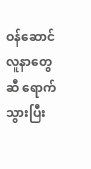ဝန်ဆောင်လူနာတွေဆီ ရောက်သွားပြီး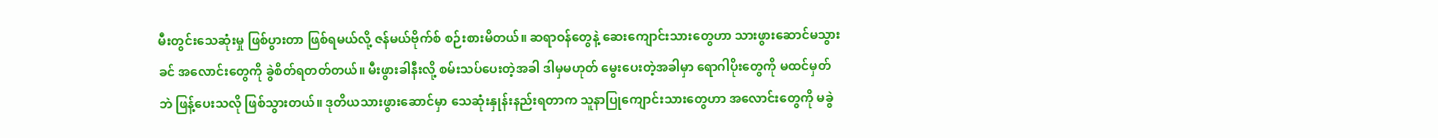မီးတွင်းသေဆုံးမှု ဖြစ်ပွားတာ ဖြစ်ရမယ်လို့ ဇန်မယ်ဗိုက်စ် စဉ်းစားမိတယ်။ ဆရာဝန်တွေနဲ့ ဆေးကျောင်းသားတွေဟာ သားဖွားဆောင်မသွားခင် အလောင်းတွေကို ခွဲစိတ်ရတတ်တယ်။ မီးဖွားခါနီးလို့ စမ်းသပ်ပေးတဲ့အခါ ဒါမှမဟုတ် မွေးပေးတဲ့အခါမှာ ရောဂါပိုးတွေကို မထင်မှတ်ဘဲ ဖြန့်ပေးသလို ဖြစ်သွားတယ်။ ဒုတိယသားဖွားဆောင်မှာ သေဆုံးနှုန်းနည်းရတာက သူနာပြုကျောင်းသားတွေဟာ အလောင်းတွေကို မခွဲ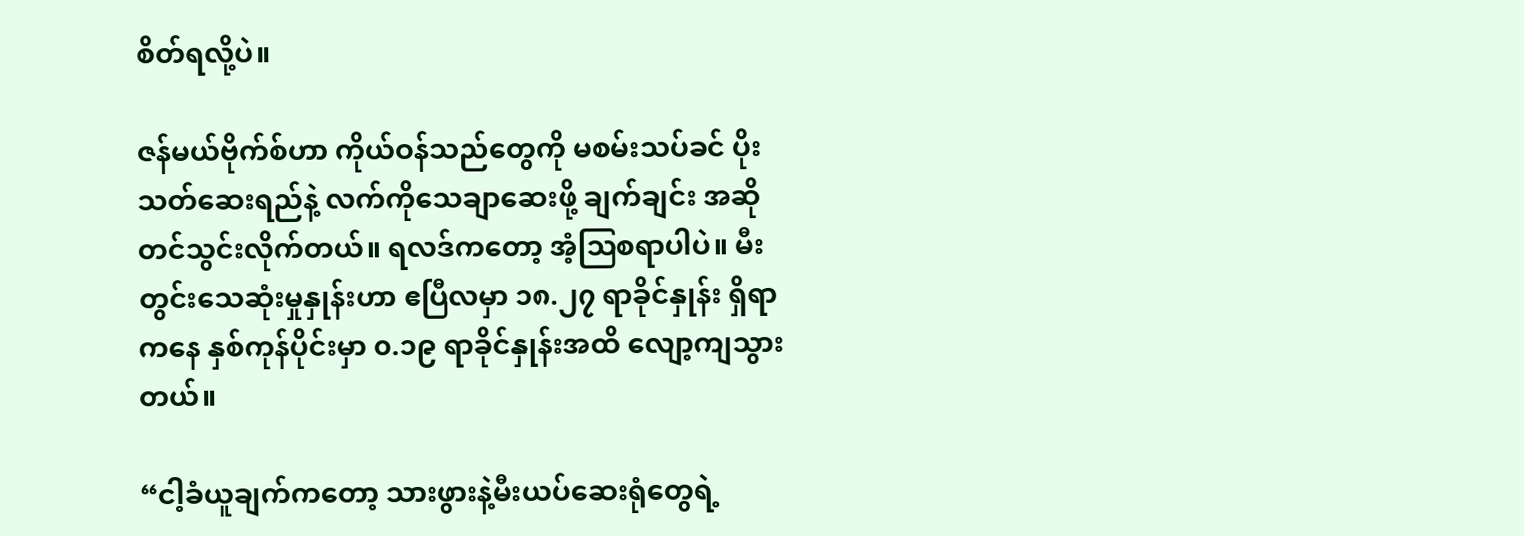စိတ်ရလို့ပဲ။

ဇန်မယ်ဗိုက်စ်ဟာ ကိုယ်ဝန်သည်တွေကို မစမ်းသပ်ခင် ပိုးသတ်ဆေးရည်နဲ့ လက်ကိုသေချာဆေးဖို့ ချက်ချင်း အဆိုတင်သွင်းလိုက်တယ်။ ရလဒ်ကတော့ အံ့ဩစရာပါပဲ။ မီးတွင်းသေဆုံးမှုနှုန်းဟာ ဧပြီလမှာ ၁၈.၂၇ ရာခိုင်နှုန်း ရှိရာကနေ နှစ်ကုန်ပိုင်းမှာ ၀.၁၉ ရာခိုင်နှုန်းအထိ လျော့ကျသွားတယ်။

“ငါ့ခံယူချက်ကတော့ သားဖွားနဲ့မီးယပ်ဆေးရုံတွေရဲ့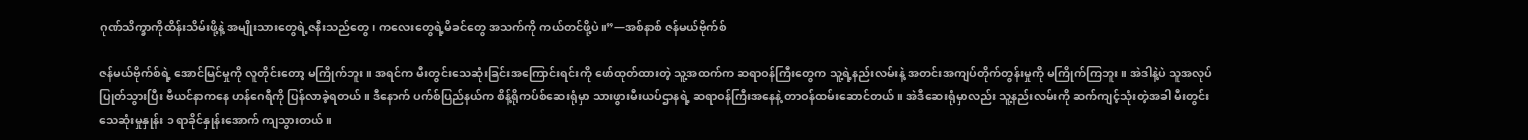ဂုဏ်သိက္ခာကိုထိန်းသိမ်းဖို့နဲ့ အမျိုးသားတွေရဲ့ဇနီးသည်တွေ၊ ကလေးတွေရဲ့မိခင်တွေ အသက်ကို ကယ်တင်ဖို့ပဲ။”—အစ်နာစ် ဇန်မယ်ဗိုက်စ်

ဇန်မယ်ဗိုက်စ်ရဲ့ အောင်မြင်မှုကို လူတိုင်းတော့ မကြိုက်ဘူး။ အရင်က မီးတွင်းသေဆုံးခြင်းအကြောင်းရင်းကို ဖော်ထုတ်ထားတဲ့ သူ့အထက်က ဆရာဝန်ကြီးတွေက သူ့ရဲ့နည်းလမ်းနဲ့ အတင်းအကျပ်တိုက်တွန်းမှုကို မကြိုက်ကြဘူး။ အဲဒါနဲ့ပဲ သူအလုပ်ပြုတ်သွားပြီး ဗီယင်နာကနေ ဟန်ဂေရီကို ပြန်လာခဲ့ရတယ်။ ဒီနောက် ပက်စ်ပြည်နယ်က စိန့်ရိုကပ်စ်ဆေးရုံမှာ သားဖွားမီးယပ်ဌာနရဲ့ ဆရာဝန်ကြီးအနေနဲ့ တာဝန်ထမ်းဆောင်တယ်။ အဲဒီဆေးရုံမှာလည်း သူ့နည်းလမ်းကို ဆက်ကျင့်သုံးတဲ့အခါ မီးတွင်းသေဆုံးမှုနှုန်း ၁ ရာခိုင်နှုန်းအောက် ကျသွားတယ်။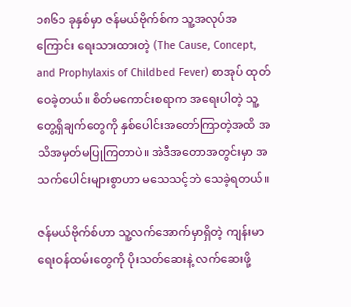၁၈၆၁ ခုနှစ်မှာ ဇန်မယ်ဗိုက်စ်က သူ့အလုပ်အကြောင်း ရေးသားထားတဲ့ (The Cause, Concept, and Prophylaxis of Childbed Fever) စာအုပ် ထုတ်ဝေခဲ့တယ်။ စိတ်မကောင်းစရာက အရေးပါတဲ့ သူ့တွေ့ရှိချက်တွေကို နှစ်ပေါင်းအတော်ကြာတဲ့အထိ အသိအမှတ်မပြုကြတာပဲ။ အဲဒီအတောအတွင်းမှာ အသက်ပေါင်းများစွာဟာ မသေသင့်ဘဲ သေခဲ့ရတယ်။

ဇန်မယ်ဗိုက်စ်ဟာ သူ့လက်အောက်မှာရှိတဲ့ ကျန်းမာရေးဝန်ထမ်းတွေကို ပိုးသတ်ဆေးနဲ့ လက်ဆေးဖို့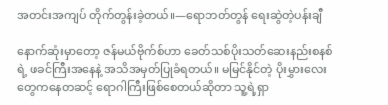အတင်းအကျပ် တိုက်တွန်းခဲ့တယ်။—ရောဘတ်တွန် ရေးဆွဲတဲ့ပန်းချီ

နောက်ဆုံးမှာတော့ ဇန်မယ်ဗိုက်စ်ဟာ ခေတ်သစ်ပိုးသတ်ဆေးနည်းစနစ်ရဲ့ ဖခင်ကြီးအနေနဲ့ အသိအမှတ်ပြုခံရတယ်။ မမြင်နိုင်တဲ့ ပိုးမွှားလေးတွေကနေတဆင့် ရောဂါကြီးဖြစ်စေတယ်ဆိုတာ သူ့ရဲ့ရှာ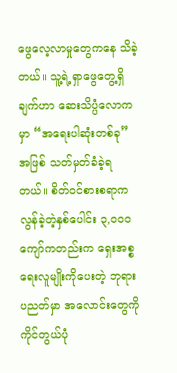ဖွေလေ့လာမှုတွေကနေ သိခဲ့တယ်။ သူ့ရဲ့ရှာဖွေတွေ့ရှိချက်ဟာ ဆေးသိပ္ပံလောကမှာ “အရေးပါဆုံးတစ်ခု” အဖြစ် သတ်မှတ်ခံခဲ့ရတယ်။ စိတ်ဝင်စားစရာက လွန်ခဲ့တဲ့နှစ်ပေါင်း ၃,၀၀၀ ကျော်ကတည်းက ရှေးအစ္စရေးလူမျိုးကိုပေးတဲ့ ဘုရားပညတ်မှာ အလောင်းတွေကို ကိုင်တွယ်ပုံ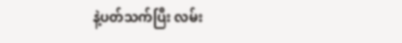နဲ့ပတ်သက်ပြီး လမ်း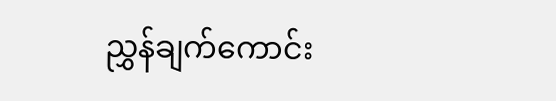ညွှန်ချက်ကောင်း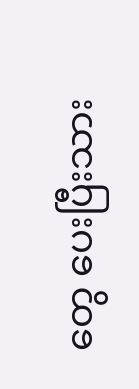တွေ ပေးပြီးသား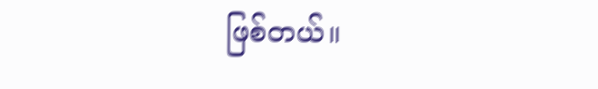ဖြစ်တယ်။